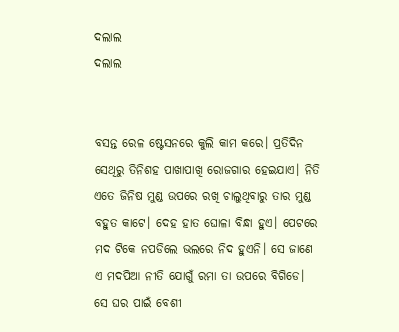ଦଲାଲ
ଦଲାଲ


ବସନ୍ତ ରେଳ ଷ୍ଟେସନରେ କୁଲି କାମ କରେ। ପ୍ରତିଦିନ ସେଥିରୁ ତିନିଶହ ପାଖାପାଖି ରୋଜଗାର ହେଇଯାଏ। ନିତି ଏତେ ଜିନିଷ ମୁଣ୍ଡ ଉପରେ ରଖି ଚାଲୁଥିବାରୁ ତାର ମୁଣ୍ଡ ବହୁତ କାଟେ। ଦେହ ହାତ ଘୋଳା ବିନ୍ଧା ହୁଏ। ପେଟରେ ମଦ ଟିକେ ନପଡିଲେ ଭଲରେ ନିଦ ହୁଏନି। ସେ ଜାଣେ ଏ ମଦପିଆ ନୀତି ଯୋଗୁଁ ରମା ତା ଉପରେ ବିଗିଡେ। ସେ ଘର ପାଇଁ ବେଶୀ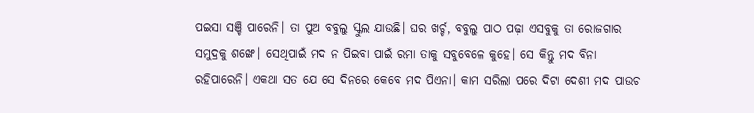ପଇସା ସଞ୍ଚି ପାରେନି। ତା ପୁଅ ବବୁଲୁ ସ୍କୁଲ ଯାଉଛି। ଘର ଖର୍ଚ୍ଚ, ବବୁଲୁ ପାଠ ପଢ଼ା ଏସବୁକୁ ତା ରୋଜଗାର ସମୁଦ୍ରକୁ ଶଙ୍ଖେ। ସେଥିପାଇଁ ମଦ ନ ପିଇବା ପାଇଁ ରମା ତାକୁ ସବୁବେଳେ କୁହେ। ସେ କିନ୍ତୁ ମଦ ବିନା ରହିପାରେନି। ଏକଥା ସତ ଯେ ସେ ଦିନରେ କେବେ ମଦ ପିଏନା। କାମ ସରିଲା ପରେ ଦିଟା ଦେଶୀ ମଦ ପାଉଚ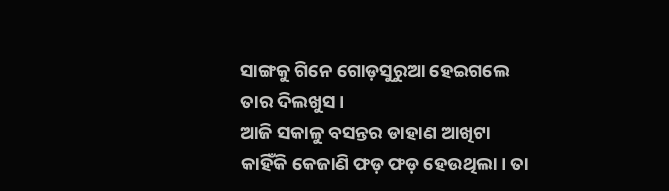ସାଙ୍ଗକୁ ଗିନେ ଗୋଡ଼ସୁରୁଆ ହେଇଗଲେ ତାର ଦିଲଖୁସ।
ଆଜି ସକାଳୁ ବସନ୍ତର ଡାହାଣ ଆଖିଟା କାହିଁକି କେଜାଣି ଫଡ଼ ଫଡ଼ ହେଉଥିଲା। ତା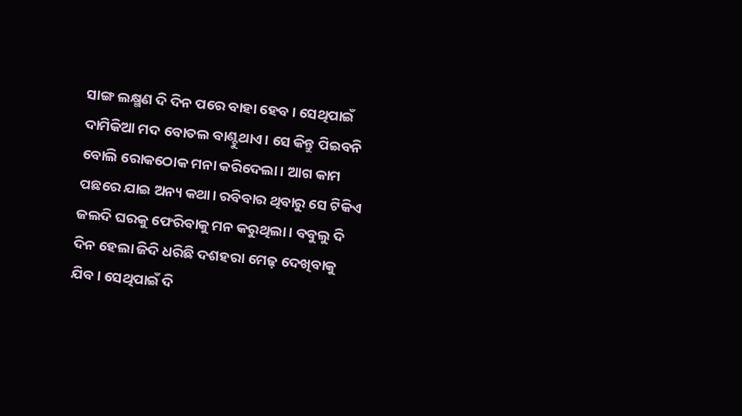ସାଙ୍ଗ ଲକ୍ଷ୍ମଣ ଦି ଦିନ ପରେ ବାହା ହେବ। ସେଥିପାଇଁ ଦାମିକିଆ ମଦ ବୋତଲ ବାଣ୍ଟୁଥାଏ। ସେ କିନ୍ତୁ ପିଇବନି ବୋଲି ରୋକଠୋକ ମନା କରିଦେଲା। ଆଗ କାମ ପଛରେ ଯାଇ ଅନ୍ୟ କଥା। ରବିବାର ଥିବାରୁ ସେ ଟିକିଏ ଜଲଦି ଘରକୁ ଫେରିବାକୁ ମନ କରୁଥିଲା। ବବୁଲୁ ଦି ଦିନ ହେଲା ଜିଦି ଧରିଛି ଦଶହରା ମେଢ଼ ଦେଖିବାକୁ ଯିବ। ସେଥିପାଇଁ ଦି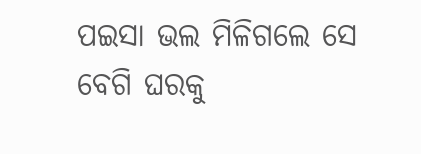ପଇସା ଭଲ ମିଳିଗଲେ ସେ ବେଗି ଘରକୁ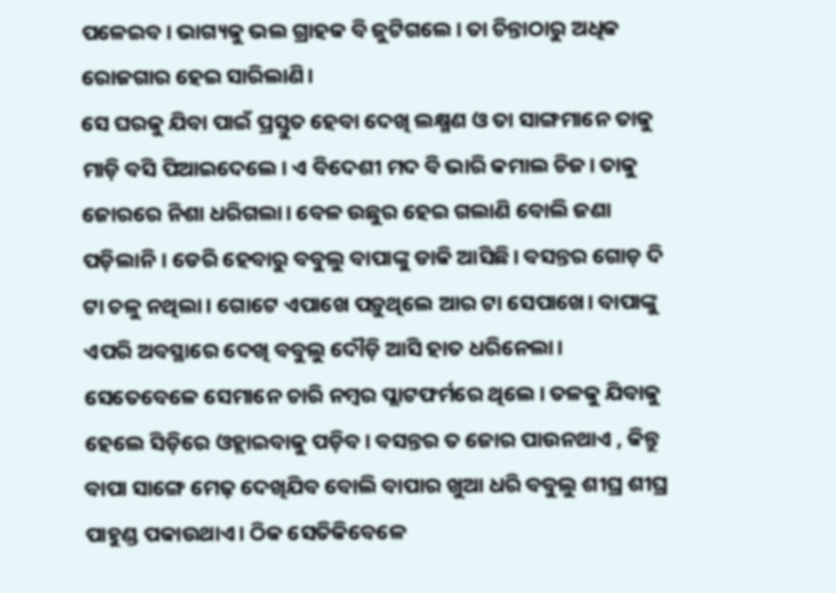ପଳେଇବ। ଭାଗ୍ୟକୁ ଭଲ ଗ୍ରାହକ ବି ଜୁଟିଗଲେ। ତା ଚିନ୍ତାଠାରୁ ଅଧିକ ରୋଜଗାର ହେଇ ସାରିଲାଣି।
ସେ ଘରକୁ ଯିବା ପାଇଁ ପ୍ରସ୍ତୁତ ହେବା ଦେଖି ଲକ୍ଷ୍ମଣ ଓ ତା ସାଙ୍ଗମାନେ ତାକୁ ମାଡ଼ି ବସି ପିଆଇଦେଲେ। ଏ ବିଦେଶୀ ମଦ ବି ଭାରି କମାଲ ଚିଜ। ତାକୁ ଜୋରରେ ନିଶା ଧରିଗଲା। ବେଳ ଉଛୁର ହେଇ ଗଲାଣି ବୋଲି ଜଣା ପଡ଼ିଲାନି। ଡେରି ହେବାରୁ ବବୁଲୁ ବାପାଙ୍କୁ ଡାକି ଆସିଛି। ବସନ୍ତର ଗୋଡ଼ ଦି ଟା ଚଳୁ ନଥିଲା। ଗୋଟେ ଏପାଖେ ପଡ଼ୁଥିଲେ ଆର ଟା ସେପାଖେ। ବାପାଙ୍କୁ ଏପରି ଅବସ୍ଥାରେ ଦେଖି ବବୁଲୁ ଦୌଡ଼ି ଆସି ହାତ ଧରିନେଲା। ସେତେବେଳେ ସେମାନେ ଚାରି ନମ୍ବର ପ୍ଲାଟଫର୍ମରେ ଥିଲେ। ତଳକୁ ଯିବାକୁ ହେଲେ ସିଡ଼ିରେ ଓହ୍ଲାଇବାକୁ ପଡ଼ିବ। ବସନ୍ତର ତ ଜୋର ପାଉନଥାଏ , କିନ୍ତୁ ବାପା ସାଙ୍ଗେ ମେଢ଼ ଦେଖିଯିବ ବୋଲି ବାପାର ଖୁଆ ଧରି ବବୁଲୁ ଶୀଘ୍ର ଶୀଘ୍ର ପାହୁଣ୍ଡ ପକାଉଥାଏ। ଠିକ ସେତିକିବେଳେ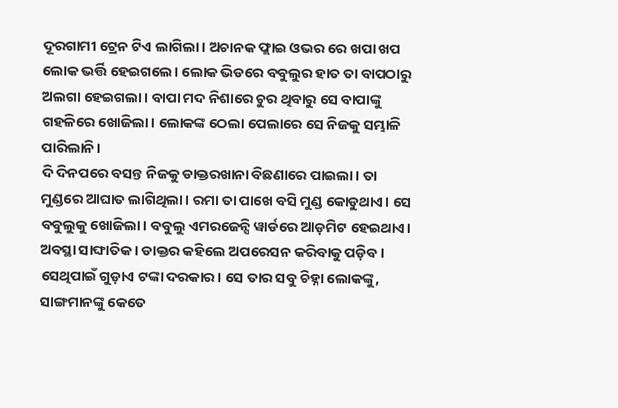ଦୂରଗାମୀ ଟ୍ରେନ ଟିଏ ଲାଗିଲା। ଅଚାନକ ଫ୍ଲାଇ ଓଭର ରେ ଖପା ଖପ ଲୋକ ଭର୍ତ୍ତି ହେଇଗଲେ। ଲୋକ ଭିଡରେ ବବୁଲୁର ହାତ ତା ବାପଠାରୁ ଅଲଗା ହେଇଗଲା। ବାପା ମଦ ନିଶାରେ ଚୁର ଥିବାରୁ ସେ ବାପାଙ୍କୁ ଗହଳିରେ ଖୋଜିଲା। ଲୋକଙ୍କ ଠେଲା ପେଲାରେ ସେ ନିଜକୁ ସମ୍ଭାଳି ପାରିଲାନି।
ଦି ଦିନପରେ ବସନ୍ତ ନିଜକୁ ଡାକ୍ତରଖାନା ବିଛଣାରେ ପାଇଲା। ତା ମୁଣ୍ଡରେ ଆଘାତ ଲାଗିଥିଲା। ରମା ତା ପାଖେ ବସି ମୁଣ୍ଡ କୋଡୁଥାଏ। ସେ ବବୁଲୁକୁ ଖୋଜିଲା। ବବୁଲୁ ଏମରଜେନ୍ସି ୱାର୍ଡରେ ଆଡ଼ମିଟ ହେଇଥାଏ। ଅବସ୍ଥା ସାଙ୍ଘାତିକ । ଡାକ୍ତର କହିଲେ ଅପରେସନ କରିବାକୁ ପଡ଼ିବ। ସେଥିପାଇଁ ଗୁଡ଼ାଏ ଟଙ୍କା ଦରକାର। ସେ ତାର ସବୁ ଚିହ୍ନା ଲୋକଙ୍କୁ, ସାଙ୍ଗମାନଙ୍କୁ କେତେ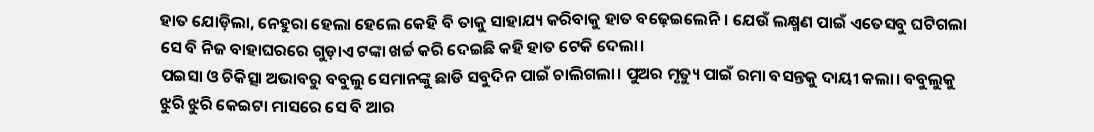ହାତ ଯୋଡ଼ିଲା, ନେହୁରା ହେଲା ହେଲେ କେହି ବି ତାକୁ ସାହାଯ୍ୟ କରିବାକୁ ହାତ ବଢ଼େଇଲେନି। ଯେଉଁ ଲକ୍ଷ୍ମଣ ପାଇଁ ଏତେସବୁ ଘଟିଗଲା ସେ ବି ନିଜ ବାହାଘରରେ ଗୁଡ଼ାଏ ଟଙ୍କା ଖର୍ଚ୍ଚ କରି ଦେଇଛି କହି ହାତ ଟେକି ଦେଲା।
ପଇସା ଓ ଚିକିତ୍ସା ଅଭାବରୁ ବବୁଲୁ ସେମାନଙ୍କୁ ଛାଡି ସବୁଦିନ ପାଇଁ ଚାଲିଗଲା। ପୁଅର ମୃତ୍ୟୁ ପାଇଁ ରମା ବସନ୍ତକୁ ଦାୟୀ କଲା। ବବୁଲୁକୁ ଝୁରି ଝୁରି କେଇଟା ମାସରେ ସେ ବି ଆର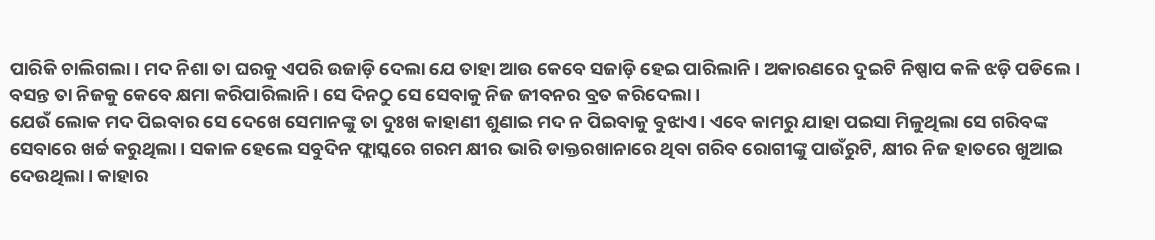ପାରିକି ଚାଲିଗଲା। ମଦ ନିଶା ତା ଘରକୁ ଏପରି ଉଜାଡ଼ି ଦେଲା ଯେ ତାହା ଆଉ କେବେ ସଜାଡ଼ି ହେଇ ପାରିଲାନି। ଅକାରଣରେ ଦୁଇଟି ନିଷ୍ପାପ କଳି ଝଡ଼ି ପଡିଲେ। ବସନ୍ତ ତା ନିଜକୁ କେବେ କ୍ଷମା କରିପାରିଲାନି। ସେ ଦିନଠୁ ସେ ସେବାକୁ ନିଜ ଜୀବନର ବ୍ରତ କରିଦେଲା।
ଯେଉଁ ଲୋକ ମଦ ପିଇବାର ସେ ଦେଖେ ସେମାନଙ୍କୁ ତା ଦୁଃଖ କାହାଣୀ ଶୁଣାଇ ମଦ ନ ପିଇବାକୁ ବୁଝାଏ। ଏବେ କାମରୁ ଯାହା ପଇସା ମିଳୁଥିଲା ସେ ଗରିବଙ୍କ ସେବାରେ ଖର୍ଚ୍ଚ କରୁଥିଲା। ସକାଳ ହେଲେ ସବୁଦିନ ଫ୍ଲାସ୍କରେ ଗରମ କ୍ଷୀର ଭାରି ଡାକ୍ତରଖାନାରେ ଥିବା ଗରିବ ରୋଗୀଙ୍କୁ ପାଉଁରୁଟି, କ୍ଷୀର ନିଜ ହାତରେ ଖୁଆଇ ଦେଉଥିଲା। କାହାର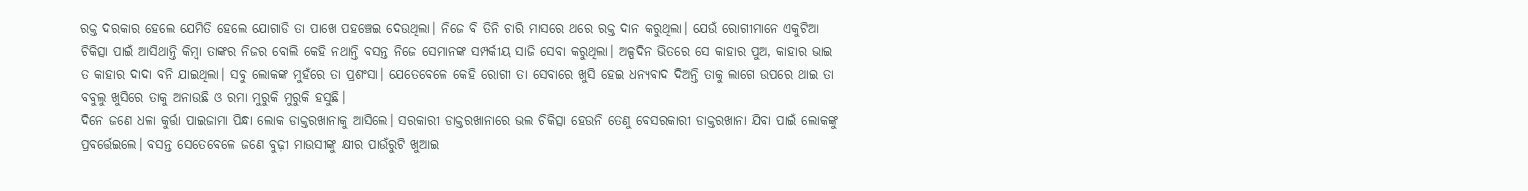ରକ୍ତ ଦରକାର ହେଲେ ଯେମିତି ହେଲେ ଯୋଗାଡି ତା ପାଖେ ପହଞ୍ଚେଇ ଦେଉଥିଲା। ନିଜେ ବି ତିନି ଚାରି ମାସରେ ଥରେ ରକ୍ତ ଦାନ କରୁଥିଲା। ଯେଉଁ ରୋଗୀମାନେ ଏକୁଟିଆ ଚିକିତ୍ସା ପାଇଁ ଆସିଥାନ୍ତି କିମ୍ବା ତାଙ୍କର ନିଜର ବୋଲି କେହି ନଥାନ୍ତି ବସନ୍ତ ନିଜେ ସେମାନଙ୍କ ସମ୍ପର୍କୀୟ ସାଜି ସେବା କରୁଥିଲା। ଅଳ୍ପଦିନ ଭିତରେ ସେ କାହାର ପୁଅ, କାହାର ଭାଇ ତ କାହାର ଦାଦା ବନି ଯାଇଥିଲା। ସବୁ ଲୋକଙ୍କ ମୁହଁରେ ତା ପ୍ରଶଂସା। ଯେତେବେଳେ କେହି ରୋଗୀ ତା ସେବାରେ ଖୁସି ହେଇ ଧନ୍ୟବାଦ ଦିଅନ୍ତି ତାକୁ ଲାଗେ ଉପରେ ଥାଇ ତା ବବୁଲୁ ଖୁସିରେ ତାକୁ ଅନାଉଛି ଓ ରମା ମୁରୁକି ମୁରୁକି ହସୁଛି।
ଦିନେ ଜଣେ ଧଳା କୁର୍ତ୍ତା ପାଇଜାମା ପିନ୍ଧା ଲୋକ ଡାକ୍ତରଖାନାକୁ ଆସିଲେ। ସରକାରୀ ଡାକ୍ତରଖାନାରେ ଭଲ ଚିକିତ୍ସା ହେଉନି ତେଣୁ ବେସରକାରୀ ଡାକ୍ତରଖାନା ଯିବା ପାଇଁ ଲୋକଙ୍କୁ ପ୍ରବର୍ତ୍ତେଇଲେ। ବସନ୍ତ ସେତେବେଳେ ଜଣେ ବୁଢ଼ୀ ମାଉସୀଙ୍କୁ କ୍ଷୀର ପାଉଁରୁଟି ଖୁଆଇ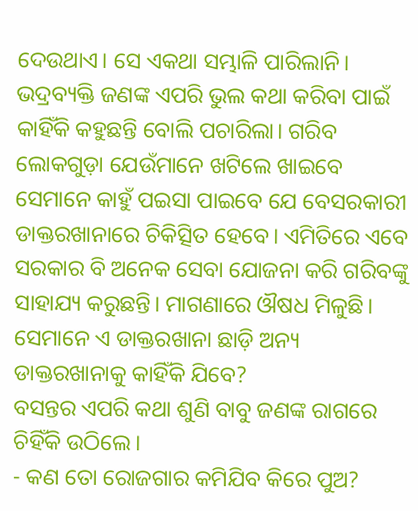ଦେଉଥାଏ। ସେ ଏକଥା ସମ୍ଭାଳି ପାରିଲାନି। ଭଦ୍ରବ୍ୟକ୍ତି ଜଣଙ୍କ ଏପରି ଭୁଲ କଥା କରିବା ପାଇଁ କାହିଁକି କହୁଛନ୍ତି ବୋଲି ପଚାରିଲା। ଗରିବ ଲୋକଗୁଡ଼ା ଯେଉଁମାନେ ଖଟିଲେ ଖାଇବେ ସେମାନେ କାହୁଁ ପଇସା ପାଇବେ ଯେ ବେସରକାରୀ ଡାକ୍ତରଖାନାରେ ଚିକିତ୍ସିତ ହେବେ। ଏମିତିରେ ଏବେ ସରକାର ବି ଅନେକ ସେବା ଯୋଜନା କରି ଗରିବଙ୍କୁ ସାହାଯ୍ୟ କରୁଛନ୍ତି। ମାଗଣାରେ ଔଷଧ ମିଳୁଛି। ସେମାନେ ଏ ଡାକ୍ତରଖାନା ଛାଡ଼ି ଅନ୍ୟ ଡାକ୍ତରଖାନାକୁ କାହିଁକି ଯିବେ?
ବସନ୍ତର ଏପରି କଥା ଶୁଣି ବାବୁ ଜଣଙ୍କ ରାଗରେ ଚିହିଁକି ଉଠିଲେ।
- କଣ ତୋ ରୋଜଗାର କମିଯିବ କିରେ ପୁଅ?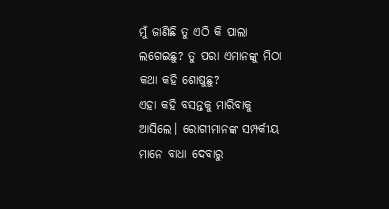ମୁଁ ଜାଣିଛି ତୁ ଏଠି କି ପାଲା ଲଗେଇଛୁ? ତୁ ପରା ଏମାନଙ୍କୁ ମିଠା କଥା କହି ଶୋଷୁଛୁ?
ଏହା କହି ବସନ୍ତକୁ ମାରିବାକୁ ଆସିଲେ। ରୋଗୀମାନଙ୍କ ସମ୍ପର୍କୀୟ ମାନେ ବାଧା ଦେବାରୁ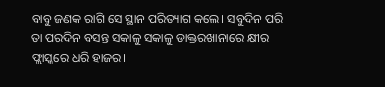ବାବୁ ଜଣକ ରାଗି ସେ ସ୍ଥାନ ପରିତ୍ୟାଗ କଲେ। ସବୁଦିନ ପରି ତା ପରଦିନ ବସନ୍ତ ସକାଳୁ ସକାଳୁ ଡାକ୍ତରଖାନାରେ କ୍ଷୀର ଫ୍ଲାସ୍କରେ ଧରି ହାଜର।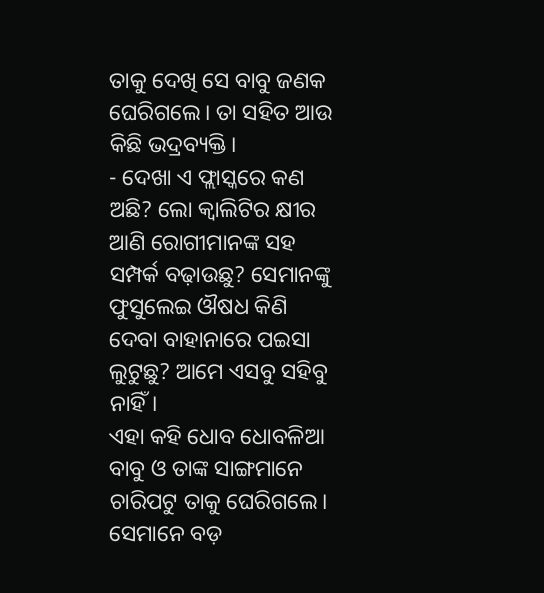ତାକୁ ଦେଖି ସେ ବାବୁ ଜଣକ ଘେରିଗଲେ। ତା ସହିତ ଆଉ କିଛି ଭଦ୍ରବ୍ୟକ୍ତି।
- ଦେଖା ଏ ଫ୍ଲାସ୍କରେ କଣ ଅଛି? ଲୋ କ୍ୱାଲିଟିର କ୍ଷୀର ଆଣି ରୋଗୀମାନଙ୍କ ସହ ସମ୍ପର୍କ ବଢ଼ାଉଛୁ? ସେମାନଙ୍କୁ ଫୁସୁଲେଇ ଔଷଧ କିଣି ଦେବା ବାହାନାରେ ପଇସା ଲୁଟୁଛୁ? ଆମେ ଏସବୁ ସହିବୁ ନାହିଁ।
ଏହା କହି ଧୋବ ଧୋବଳିଆ ବାବୁ ଓ ତାଙ୍କ ସାଙ୍ଗମାନେ ଚାରିପଟୁ ତାକୁ ଘେରିଗଲେ। ସେମାନେ ବଡ଼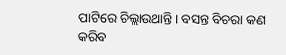ପାଟିରେ ଚିଲ୍ଲାଉଥାନ୍ତି। ବସନ୍ତ ବିଚରା କଣ କରିବ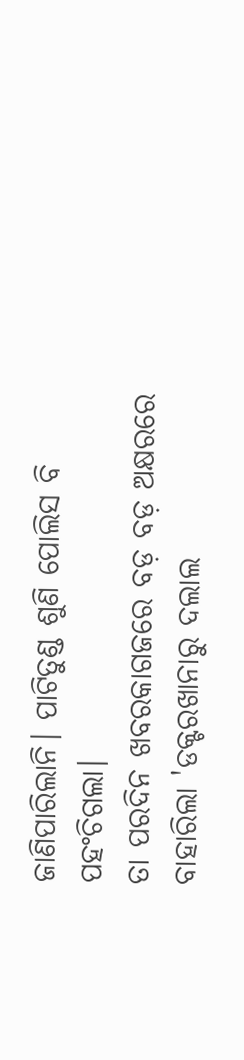ଜାଣିପାରିଲାନି। ପାଟିତୁଣ୍ଡ ଶୁଣି ପୋଲିସ ବି ପହଂଚିଗଲା।
ତା ପରଦିନ ଖବରକାଗଜରେ ବଡ଼ ବଡ଼ ଅକ୍ଷରରେ ବାହାରିଲା 'ଡକ୍ଟରଖାନାରୁ ଦଲାଲ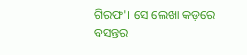ଗିରଫ'। ସେ ଲେଖା କଡ଼ରେ ବସନ୍ତର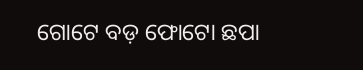ଗୋଟେ ବଡ଼ ଫୋଟୋ ଛପା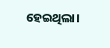ହେଇଥିଲା।